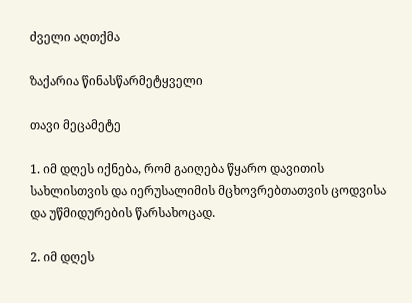ძველი აღთქმა

ზაქარია წინასწარმეტყველი

თავი მეცამეტე

1. იმ დღეს იქნება, რომ გაიღება წყარო დავითის სახლისთვის და იერუსალიმის მცხოვრებთათვის ცოდვისა და უწმიდურების წარსახოცად.

2. იმ დღეს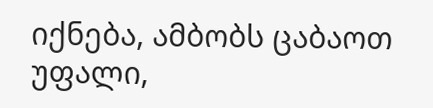იქნება, ამბობს ცაბაოთ უფალი,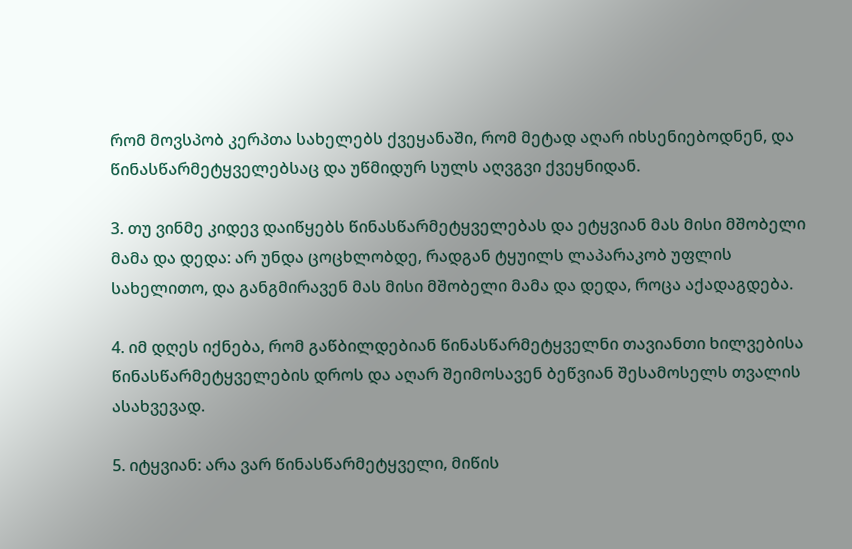რომ მოვსპობ კერპთა სახელებს ქვეყანაში, რომ მეტად აღარ იხსენიებოდნენ, და წინასწარმეტყველებსაც და უწმიდურ სულს აღვგვი ქვეყნიდან.

3. თუ ვინმე კიდევ დაიწყებს წინასწარმეტყველებას და ეტყვიან მას მისი მშობელი მამა და დედა: არ უნდა ცოცხლობდე, რადგან ტყუილს ლაპარაკობ უფლის სახელითო, და განგმირავენ მას მისი მშობელი მამა და დედა, როცა აქადაგდება.

4. იმ დღეს იქნება, რომ გაწბილდებიან წინასწარმეტყველნი თავიანთი ხილვებისა წინასწარმეტყველების დროს და აღარ შეიმოსავენ ბეწვიან შესამოსელს თვალის ასახვევად.

5. იტყვიან: არა ვარ წინასწარმეტყველი, მიწის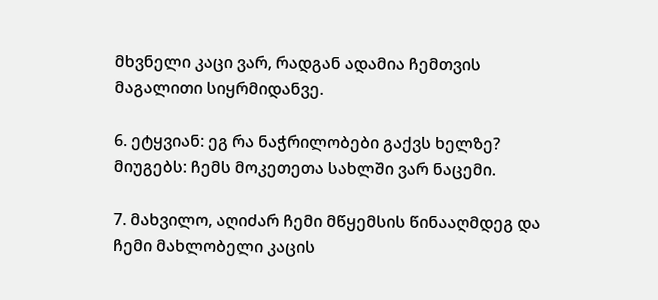მხვნელი კაცი ვარ, რადგან ადამია ჩემთვის მაგალითი სიყრმიდანვე.

6. ეტყვიან: ეგ რა ნაჭრილობები გაქვს ხელზე? მიუგებს: ჩემს მოკეთეთა სახლში ვარ ნაცემი.

7. მახვილო, აღიძარ ჩემი მწყემსის წინააღმდეგ და ჩემი მახლობელი კაცის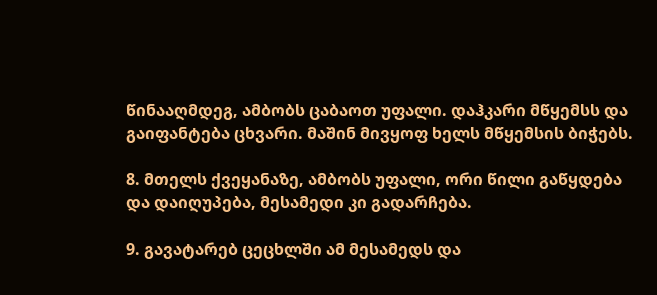წინააღმდეგ, ამბობს ცაბაოთ უფალი. დაჰკარი მწყემსს და გაიფანტება ცხვარი. მაშინ მივყოფ ხელს მწყემსის ბიჭებს.

8. მთელს ქვეყანაზე, ამბობს უფალი, ორი წილი გაწყდება და დაიღუპება, მესამედი კი გადარჩება.

9. გავატარებ ცეცხლში ამ მესამედს და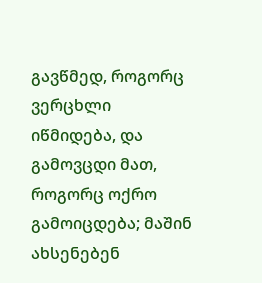გავწმედ, როგორც ვერცხლი იწმიდება, და გამოვცდი მათ, როგორც ოქრო გამოიცდება; მაშინ ახსენებენ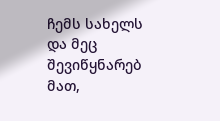ჩემს სახელს და მეც შევიწყნარებ მათ,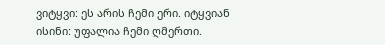ვიტყვი: ეს არის ჩემი ერი. იტყვიან ისინი: უფალია ჩემი ღმერთი.